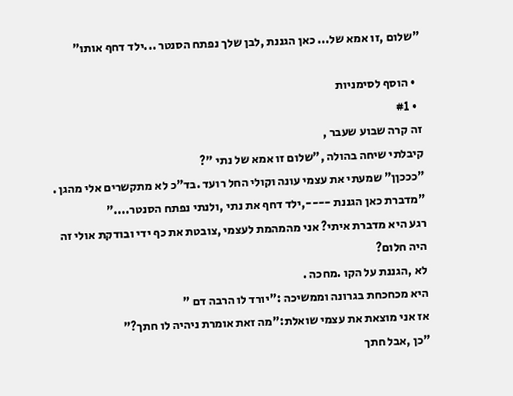"שלום ,זו אמא של... כאן הגננת ,לבן שלך נפתח הסנטר ...ילד דחף אותו"

  • הוסף לסימניות
  • #1
זה קרה שבוע שעבר ,
קיבלתי שיחה בהולה ,"שלום זו אמא של נתי "?
"כככןן" שמעתי את עצמי עונה וקולי החל רועד .בד"כ לא מתקשרים אלי מהגן .
"מדברת כאן הגננת ----,ילד דחף את נתי ,ולנתי נפתח הסנטר...."
רגע היא מדברת איתי? אני מהמהמת לעצמי ,צובטת את כף ידי ובודקת אולי זה היה חלום?
לא ,הגננת על הקו .מחכה .
היא מכחכחת בגרונה וממשיכה :"יורד לו הרבה דם "
אז אני מוצאת את עצמי שואלת:"מה זאת אומרת ניהיה לו חתך?"
"כן ,אבל חתך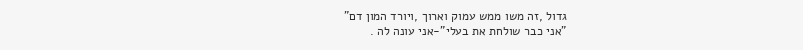גדול ,זה משו ממש עמוק וארוך ,ויורד המון דם"
"אני כבר שולחת את בעלי"-אני עונה לה .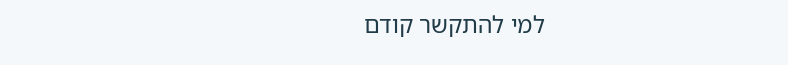למי להתקשר קודם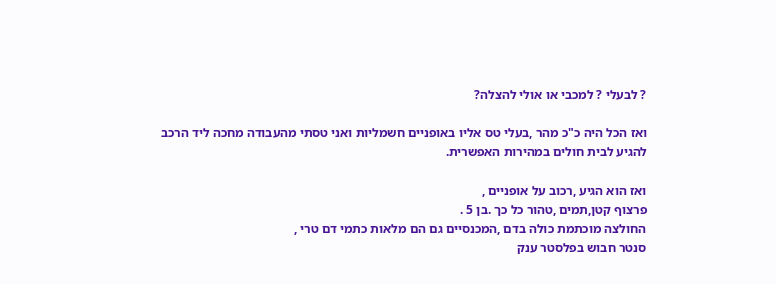? לבעלי ? למכבי או אולי להצלה?

ואז הכל היה כ"כ מהר ,בעלי טס אליו באופניים חשמליות ואני טסתי מהעבודה מחכה ליד הרכב
להגיע לבית חולים במהירות האפשרית.

ואז הוא הגיע ,רכוב על אופניים ,
פרצוף קטן,תמים ,טהור כל כך .בן 5 .
החולצה מוכתמת כולה בדם ,המכנסיים גם הם מלאות כתמי דם טרי ,
סנטר חבוש בפלסטר ענק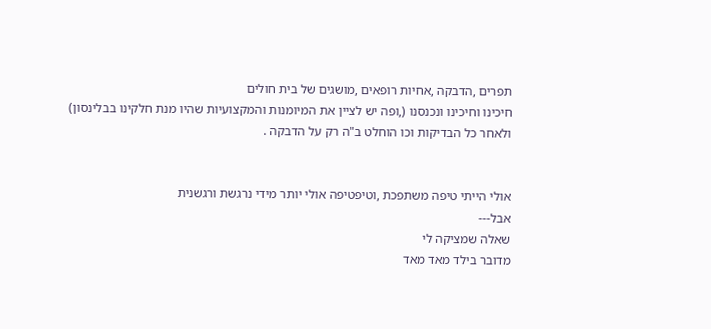תפרים ,הדבקה ,אחיות רופאים ,מושגים של בית חולים
חיכינו וחיכינו ונכנסנו (,ופה יש לציין את המיומנות והמקצועיות שהיו מנת חלקינו בבלינסון)
ולאחר כל הבדיקות וכו הוחלט ב"ה רק על הדבקה .


אולי הייתי טיפה משתפכת ,וטיפטיפה אולי יותר מידי נרגשת ורגשנית
אבל---
שאלה שמציקה לי
מדובר בילד מאד מאד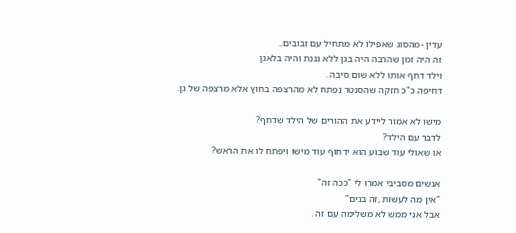עדין -מהסוג שאפילו לא מתחיל עם זבובים..
זה היה זמן שהרבה היה בגן ללא גננת והיה בלאגן
וילד דחף אותו ללא שום סיבה .
דחיפה כ"כ חזקה שהסנטר נפתח לא מהרצפה בחוץ אלא מרצפה של גן.

מישו לא אמור ליידע את ההורים של הילד שדחף?
לדבר עם הילד?
או שאולי עוד שבוע הוא ידחוף עוד מישו ויפתח לו את הראש?

אנשים מסביבי אמרו לי "ככה זה"
"אין מה לעשות ,זה בנים"
אבל אני ממש לא משלימה עם זה .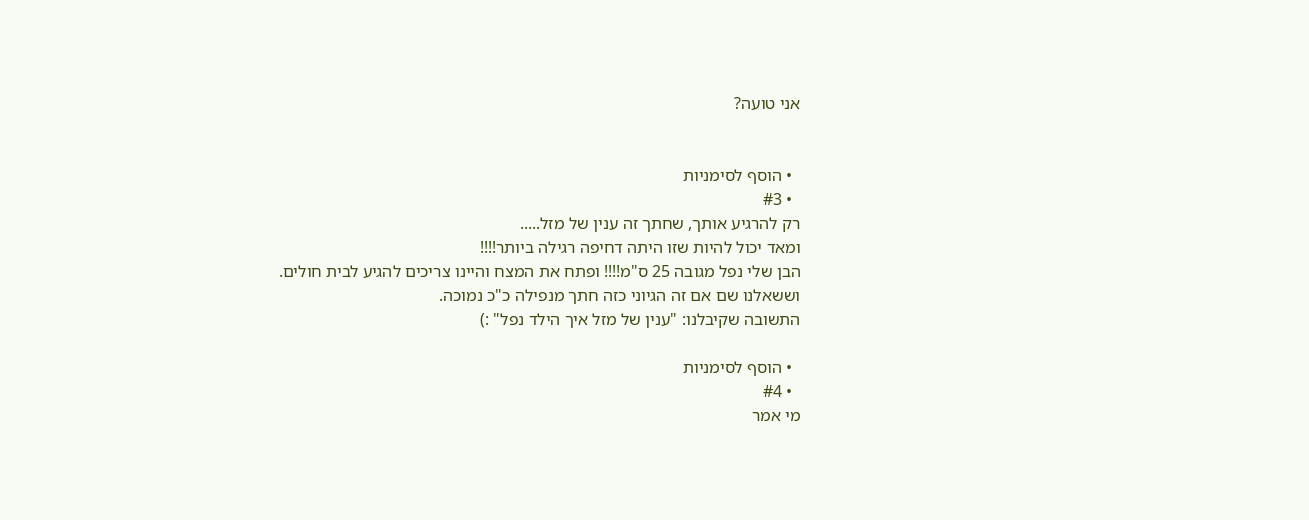אני טועה?


  • הוסף לסימניות
  • #3
רק להרגיע אותך, שחתך זה ענין של מזל.....
ומאד יכול להיות שזו היתה דחיפה רגילה ביותר!!!!
הבן שלי נפל מגובה 25 ס"מ!!!! ופתח את המצח והיינו צריכים להגיע לבית חולים.
וששאלנו שם אם זה הגיוני כזה חתך מנפילה כ"כ נמוכה.
התשובה שקיבלנו: "ענין של מזל איך הילד נפל" :)

  • הוסף לסימניות
  • #4
מי אמר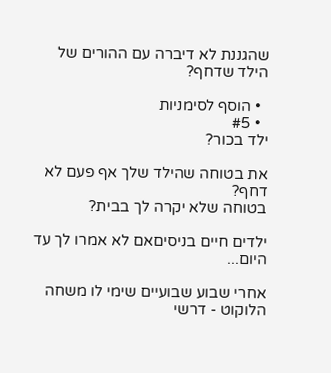שהגננת לא דיברה עם ההורים של הילד שדחף?

  • הוסף לסימניות
  • #5
ילד בכור?

את בטוחה שהילד שלך אף פעם לא דחף?
בטוחה שלא יקרה לך בבית?

ילדים חיים בניסיםאם לא אמרו לך עד היום...

אחרי שבוע שבועיים שימי לו משחה הלוקוט - דרשי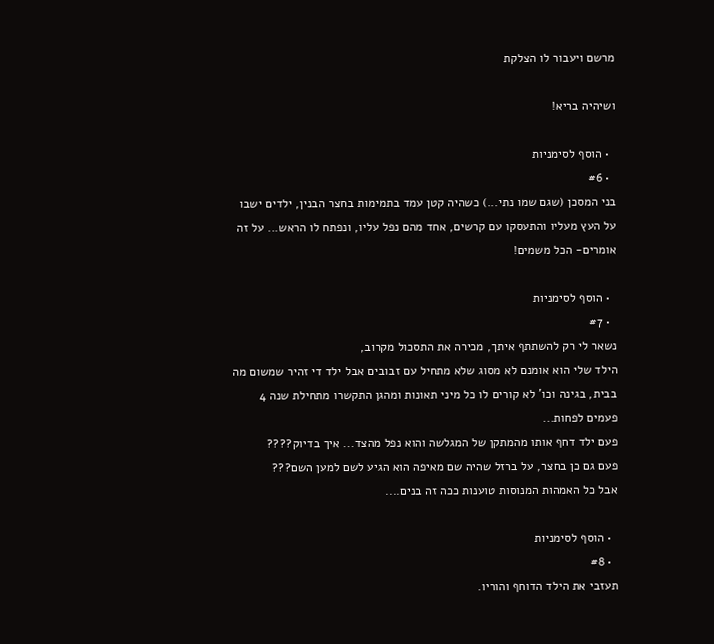מרשם ויעבור לו הצלקת

ושיהיה בריא!

  • הוסף לסימניות
  • #6
בני המסכן (שגם שמו נתי...) כשהיה קטן עמד בתמימות בחצר הבנין, ילדים ישבו על העץ מעליו והתעסקו עם קרשים, אחד מהם נפל עליו, ונפתח לו הראש... על זה אומרים- הכל משמים!

  • הוסף לסימניות
  • #7
נשאר לי רק להשתתף איתך, מכירה את התסכול מקרוב,
הילד שלי הוא אומנם לא מסוג שלא מתחיל עם זבובים אבל ילד די זהיר שמשום מה בבית, בגינה וכו' לא קורים לו כל מיני תאונות ומהגן התקשרו מתחילת שנה 4 פעמים לפחות...
פעם ילד דחף אותו מהמתקן של המגלשה והוא נפל מהצד... איך בדיוק????
פעם גם כן בחצר, על ברזל שהיה שם מאיפה הוא הגיע לשם למען השם???
אבל כל האמהות המנוסות טוענות ככה זה בנים....

  • הוסף לסימניות
  • #8
תעזבי את הילד הדוחף והוריו.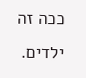ככה זה ילדים.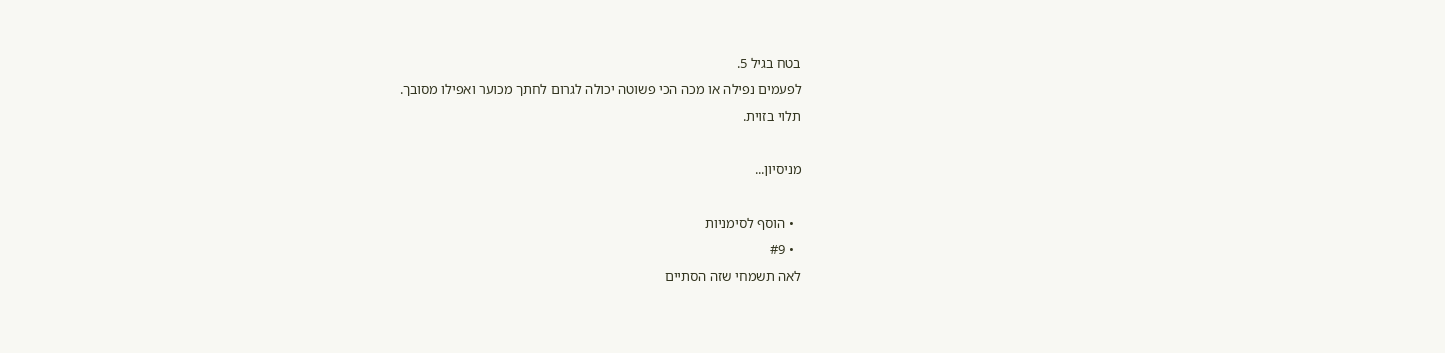בטח בגיל 5.
לפעמים נפילה או מכה הכי פשוטה יכולה לגרום לחתך מכוער ואפילו מסובך.
תלוי בזוית.

מניסיון...

  • הוסף לסימניות
  • #9
לאה תשמחי שזה הסתיים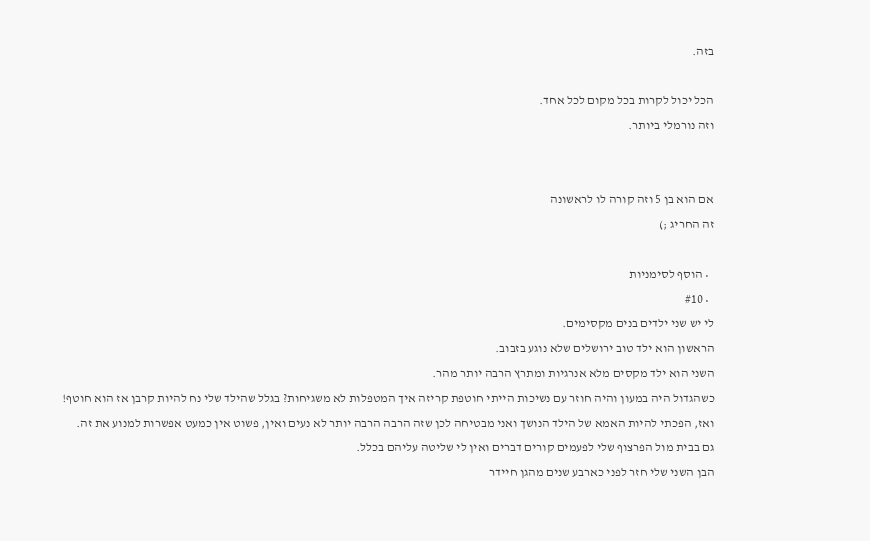בזה.

הכל יכול לקרות בכל מקום לכל אחד.
וזה נורמלי ביותר.


אם הוא בן 5 וזה קורה לו לראשונה
זה החריג ;)

  • הוסף לסימניות
  • #10
לי יש שני ילדים בנים מקסימים.
הראשון הוא ילד טוב ירושלים שלא נוגע בזבוב.
השני הוא ילד מקסים מלא אנרגיות ומתרץ הרבה יותר מהר.
כשהגדול היה במעון והיה חוזר עם נשיכות הייתי חוטפת קריזה איך המטפלות לא משגיחות? בגלל שהילד שלי נח להיות קרבן אז הוא חוטף!
ואז, הפכתי להיות האמא של הילד הנושך ואני מבטיחה לכן שזה הרבה הרבה יותר לא נעים ואין, פשוט אין כמעט אפשרות למנוע את זה.
גם בבית מול הפרצוף שלי לפעמים קורים דברים ואין לי שליטה עליהם בכלל.
הבן השני שלי חזר לפני כארבע שנים מהגן חיידר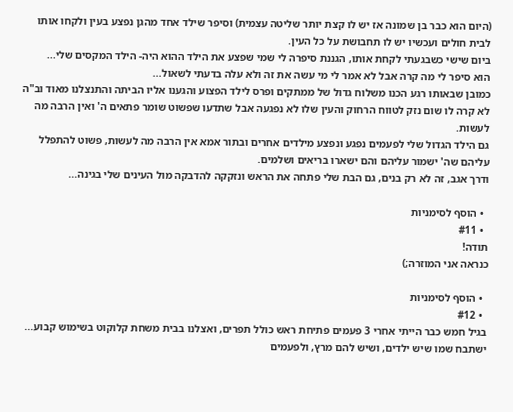(היום הוא כבר בן שמונה אז יש לו קצת יותר שליטה עצמית) וסיפר שילד אחד מהגן נפצע בעין ולקחו אותו לבית חולים ועכשיו יש לו תחבושת על כל העין.
ביום שישי כשבגעתי לקחת אותו, הגננת סיפרה לי שמי שפצע את הילד ההוא היה- הילד המקסים שלי...
הוא סיפר לי מה קרה אבל לא אמר לי מי עשה את זה ולא עלה בדעתי לשאול...
כמובן שבאותו רגע הכנו משלוח גדול של ממתקים ופרס לילד הפצוע והגענו אליו הביתה והתנצלנו מאוד וב"ה לא קרה לו שום נזק לטווח הרחוק והעין שלו לא נפגעה אבל שתדעו שפשוט שומר פתאים ה' ואין הרבה מה לעשות.
גם הילד הגדול שלי לפעמים נפגע ונפצע מילדים אחרים ובתור אמא אין הרבה מה לעשות, פשוט להתפלל עליהם שה' ישמור עליהם והם ישארו בריאים ושלמים.
ודרך אגב, זה לא רק בנים, גם הבת שלי פתחה את הראש ונזקקה להדבקה מול העינים שלי בגינה...

  • הוסף לסימניות
  • #11
תודה!
כנראה אני המוזרה;)

  • הוסף לסימניות
  • #12
בגיל חמש כבר הייתי אחרי 3 פעמים פתיחת ראש כולל תפרים, ואצלנו בבית משחת קלוקוט בשימוש קבוע...
ישתבח שמו שיש ילדים, ושיש להם מרץ, ולפעמים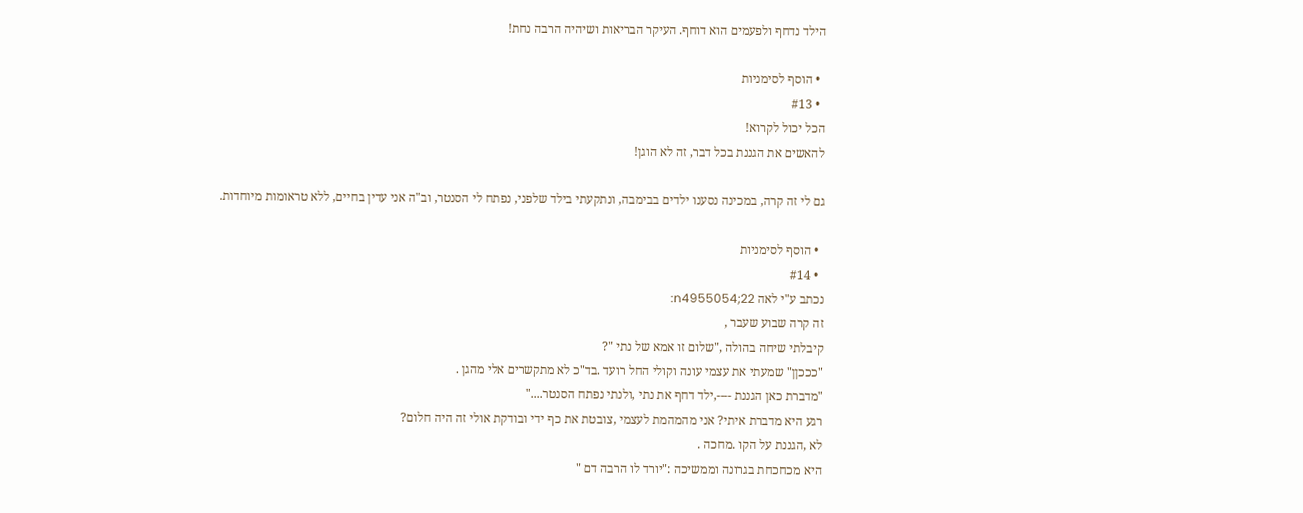הילד נדחף ולפעמים הוא דוחף. העיקר הבריאות ושיהיה הרבה נחת!

  • הוסף לסימניות
  • #13
הכל יכול לקרוא!
להאשים את הגננת בכל דבר, זה לא הוגן!

גם לי זה קרה, במכינה נסענו ילדים בבימבה, ונתקעתי בילד שלפני, נפתח לי הסנטר, וב"ה אני עדין בחיים, ללא טראומות מיוחדות.

  • הוסף לסימניות
  • #14
נכתב ע"י לאה 22;n4955054:
זה קרה שבוע שעבר ,
קיבלתי שיחה בהולה ,"שלום זו אמא של נתי "?
"כככןן" שמעתי את עצמי עונה וקולי החל רועד .בד"כ לא מתקשרים אלי מהגן .
"מדברת כאן הגננת ----,ילד דחף את נתי ,ולנתי נפתח הסנטר...."
רגע היא מדברת איתי? אני מהמהמת לעצמי ,צובטת את כף ידי ובודקת אולי זה היה חלום?
לא ,הגננת על הקו .מחכה .
היא מכחכחת בגרונה וממשיכה :"יורד לו הרבה דם "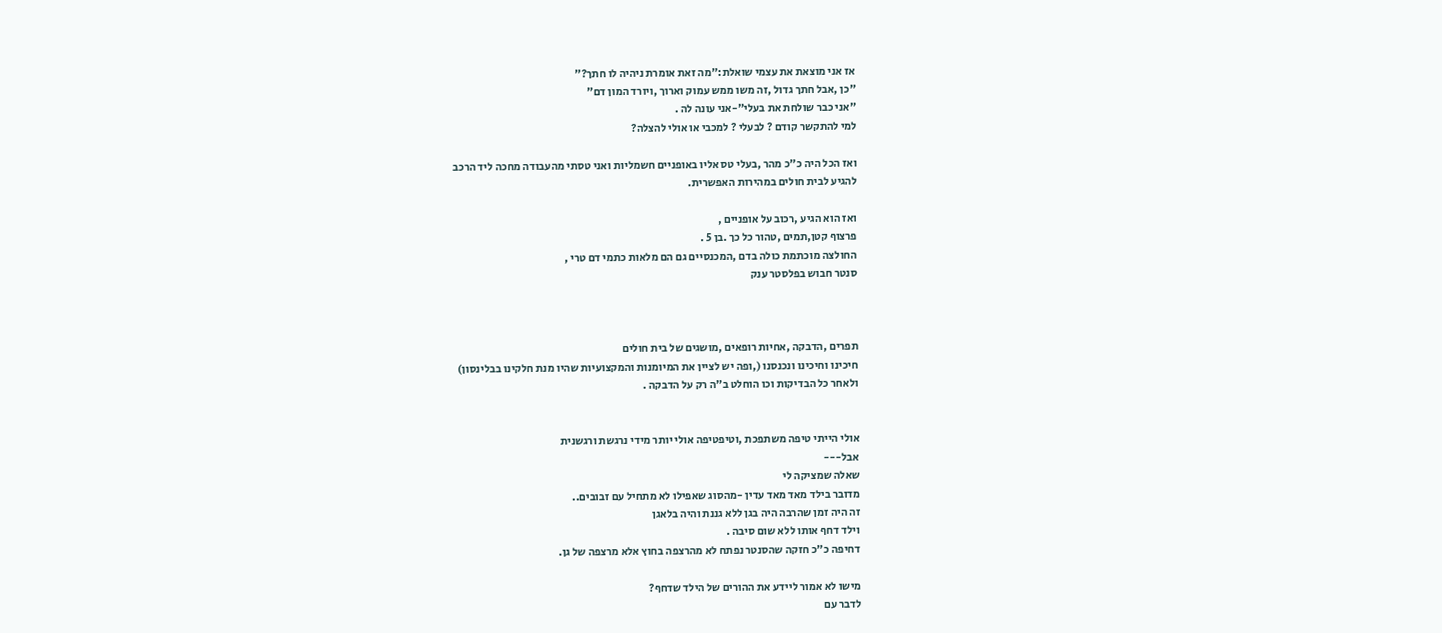אז אני מוצאת את עצמי שואלת:"מה זאת אומרת ניהיה לו חתך?"
"כן ,אבל חתך גדול ,זה משו ממש עמוק וארוך ,ויורד המון דם"
"אני כבר שולחת את בעלי"-אני עונה לה .
למי להתקשר קודם ? לבעלי ? למכבי או אולי להצלה?

ואז הכל היה כ"כ מהר ,בעלי טס אליו באופניים חשמליות ואני טסתי מהעבודה מחכה ליד הרכב
להגיע לבית חולים במהירות האפשרית.

ואז הוא הגיע ,רכוב על אופניים ,
פרצוף קטן,תמים ,טהור כל כך .בן 5 .
החולצה מוכתמת כולה בדם ,המכנסיים גם הם מלאות כתמי דם טרי ,
סנטר חבוש בפלסטר ענק



תפרים ,הדבקה ,אחיות רופאים ,מושגים של בית חולים
חיכינו וחיכינו ונכנסנו (,ופה יש לציין את המיומנות והמקצועיות שהיו מנת חלקינו בבלינסון)
ולאחר כל הבדיקות וכו הוחלט ב"ה רק על הדבקה .


אולי הייתי טיפה משתפכת ,וטיפטיפה אולי יותר מידי נרגשת ורגשנית
אבל---
שאלה שמציקה לי
מדובר בילד מאד מאד עדין -מהסוג שאפילו לא מתחיל עם זבובים..
זה היה זמן שהרבה היה בגן ללא גננת והיה בלאגן
וילד דחף אותו ללא שום סיבה .
דחיפה כ"כ חזקה שהסנטר נפתח לא מהרצפה בחוץ אלא מרצפה של גן.

מישו לא אמור ליידע את ההורים של הילד שדחף?
לדבר עם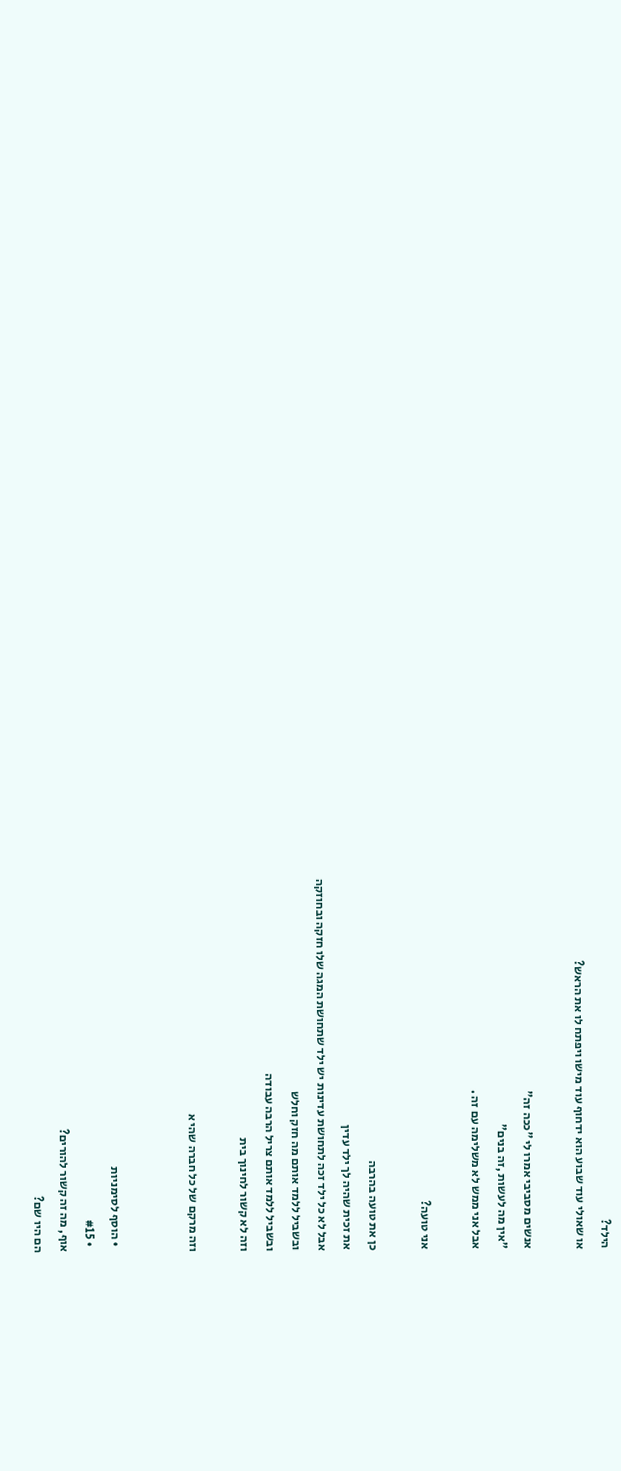הילד?
או שאולי עוד שבוע הוא ידחוף עוד מישו ויפתח לו את הראש?

אנשים מסביבי אמרו לי "ככה זה"
"אין מה לעשות ,זה בנים"
אבל אני ממש לא משלימה עם זה .

אני טועה?

כן את טועה בהרבה
את זכית שהיה לך ילד עדין
אבל לא כל ילד זכה לתחושת עדינות יש ילד שתחושת המגה שלו חזקה ובחוזקה
ובשביל ללמד אותם מה חזק וחלש
ובשביל ללמד אותם צריל הרבה עבודה
וזה לא קשור לחינוך בית

וזה מרקם של כל חברה שהי א


  • הוסף לסימניות
  • #15
אוף, מה זה קשור להורים?
הם היו שם?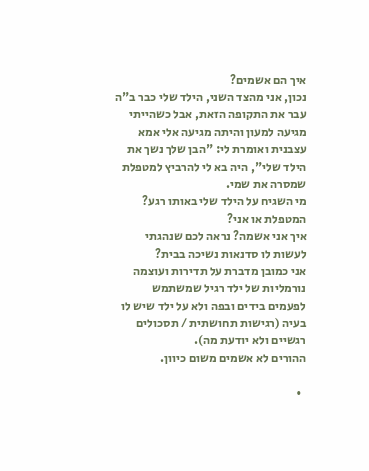איך הם אשמים?
נכון, אני מהצד השני, הילד שלי כבר ב"ה עבר את התקופה הזאת, אבל כשהייתי מגיעה למעון והיתה מגיעה אלי אמא עצבנית ואומרת לי: "הבן שלך נשך את הילד שלי", היה בא לי להרביץ למטפלת שמסרה את שמי.
מי השגיח על הילד שלי באותו רגע? המטפלת או אני?
איך אני אשמה? נראה לכם שנהגתי לעשות לו סדנאות נשיכה בבית?
אני כמובן מדברת על תדירות ועוצמה נורמליות של ילד רגיל שמשתמש לפעמים בידים ובפה ולא על ילד שיש לו בעיה (רגישות תחושתית / תסכולים רגשיים ולא יודעת מה).
ההורים לא אשמים משום כיוון.

  •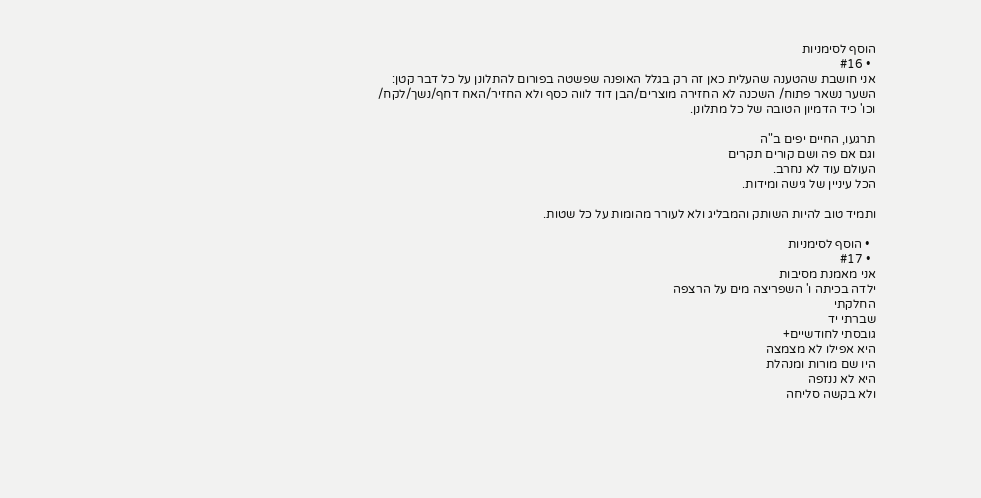הוסף לסימניות
  • #16
אני חושבת שהטענה שהעלית כאן זה רק בגלל האופנה שפשטה בפורום להתלונן על כל דבר קטן:
השער נשאר פתוח/ השכנה לא החזירה מוצרים/הבן דוד לווה כסף ולא החזיר/האח דחף/נשך/לקח/
וכו' כיד הדמיון הטובה של כל מתלונן.

תרגעו, החיים יפים ב"ה
וגם אם פה ושם קורים תקרים
העולם עוד לא נחרב.
הכל עיניין של גישה ומידות.

ותמיד טוב להיות השותק והמבליג ולא לעורר מהומות על כל שטות.

  • הוסף לסימניות
  • #17
אני מאמנת מסיבות
ילדה בכיתה ו' השפריצה מים על הרצפה
החלקתי
שברתי יד
גובסתי לחודשיים+
היא אפילו לא מצמצה
היו שם מורות ומנהלת
היא לא ננזפה
ולא בקשה סליחה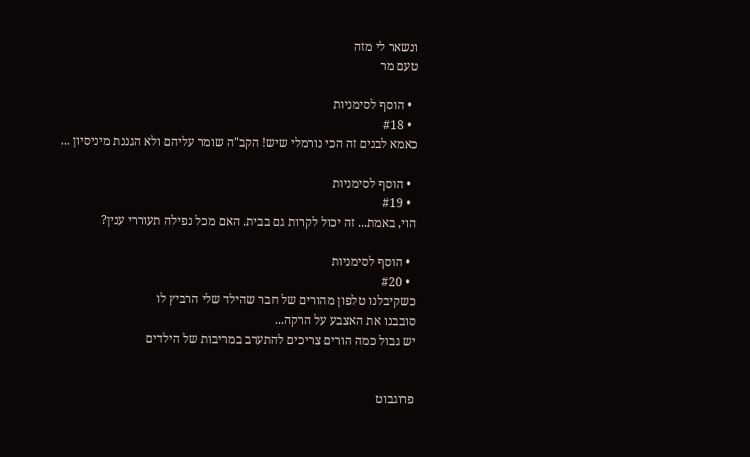ונשאר לי מזה
טעם מר

  • הוסף לסימניות
  • #18
כאמא לבנים זה הכי נורמלי שיש! הקב"ה שומר עליהם ולא הגננת מיניסיון ...

  • הוסף לסימניות
  • #19
הוי, באמת... זה יכול לקרות גם בבית. האם מכל נפילה תעוררי ענין?

  • הוסף לסימניות
  • #20
כשקיבלנו טלפון מהורים של חבר שהילד שלי הרביץ לו
סובבנו את האצבע על הרקה...
יש גבול כמה הורים צריכים להתערב במריבות של הילדים


פרוגבוט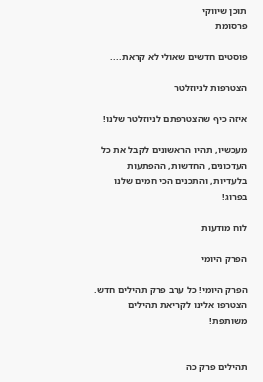תוכן שיווקי
פרסומת

פוסטים חדשים שאולי לא קראת....

הצטרפות לניוזלטר

איזה כיף שהצטרפתם לניוזלטר שלנו!

מעכשיו, תהיו הראשונים לקבל את כל העדכונים, החדשות, ההפתעות בלעדיות, והתכנים הכי חמים שלנו בפרוג!

לוח מודעות

הפרק היומי

הפרק היומי! כל ערב פרק תהילים חדש. הצטרפו אלינו לקריאת תהילים משותפת!


תהילים פרק כה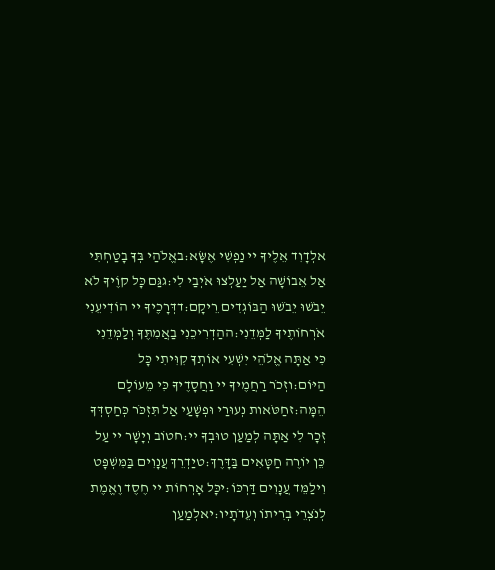אלְדָוִד אֵלֶיךָ יי נַפְשִׁי אֶשָּׂא:באֱלֹהַי בְּךָ בָטַחְתִּי אַל אֵבוֹשָׁה אַל יַעַלְצוּ אֹיְבַי לִי:גגַּם כָּל קוֶֹיךָ לֹא יֵבֹשׁוּ יֵבֹשׁוּ הַבּוֹגְדִים רֵיקָם:דדְּרָכֶיךָ יי הוֹדִיעֵנִי אֹרְחוֹתֶיךָ לַמְּדֵנִי:ההַדְרִיכֵנִי בַאֲמִתֶּךָ וְלַמְּדֵנִי כִּי אַתָּה אֱלֹהֵי יִשְׁעִי אוֹתְךָ קִוִּיתִי כָּל הַיּוֹם:וזְכֹר רַחֲמֶיךָ יי וַחֲסָדֶיךָ כִּי מֵעוֹלָם הֵמָּה:זחַטֹּאות נְעוּרַי וּפְשָׁעַי אַל תִּזְכֹּר כְּחַסְדְּךָ זְכָר לִי אַתָּה לְמַעַן טוּבְךָ יי:חטוֹב וְיָשָׁר יי עַל כֵּן יוֹרֶה חַטָּאִים בַּדָּרֶךְ:טיַדְרֵךְ עֲנָוִים בַּמִּשְׁפָּט וִילַמֵּד עֲנָוִים דַּרְכּוֹ:יכָּל אָרְחוֹת יי חֶסֶד וֶאֱמֶת לְנֹצְרֵי בְרִיתוֹ וְעֵדֹתָיו:יאלְמַעַן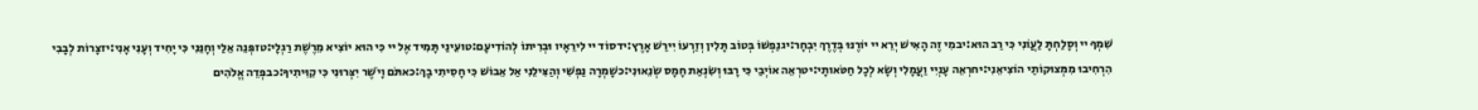שִׁמְךָ יי וְסָלַחְתָּ לַעֲוֹנִי כִּי רַב הוּא:יבמִי זֶה הָאִישׁ יְרֵא יי יוֹרֶנּוּ בְּדֶרֶךְ יִבְחָר:יגנַפְשׁוֹ בְּטוֹב תָּלִין וְזַרְעוֹ יִירַשׁ אָרֶץ:ידסוֹד יי לִירֵאָיו וּבְרִיתוֹ לְהוֹדִיעָם:טועֵינַי תָּמִיד אֶל יי כִּי הוּא יוֹצִיא מֵרֶשֶׁת רַגְלָי:טזפְּנֵה אֵלַי וְחָנֵּנִי כִּי יָחִיד וְעָנִי אָנִי:יזצָרוֹת לְבָבִי הִרְחִיבוּ מִמְּצוּקוֹתַי הוֹצִיאֵנִי:יחרְאֵה עָנְיִי וַעֲמָלִי וְשָׂא לְכָל חַטֹּאותָי:יטרְאֵה אוֹיְבַי כִּי רָבּוּ וְשִׂנְאַת חָמָס שְׂנֵאוּנִי:כשָׁמְרָה נַפְשִׁי וְהַצִּילֵנִי אַל אֵבוֹשׁ כִּי חָסִיתִי בָךְ:כאתֹּם וָיֹשֶׁר יִצְּרוּנִי כִּי קִוִּיתִיךָ:כבפְּדֵה אֱלֹהִים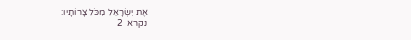אֶת יִשְׂרָאֵל מִכֹּל צָרוֹתָיו:
נקרא  2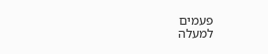פעמים
למעלה